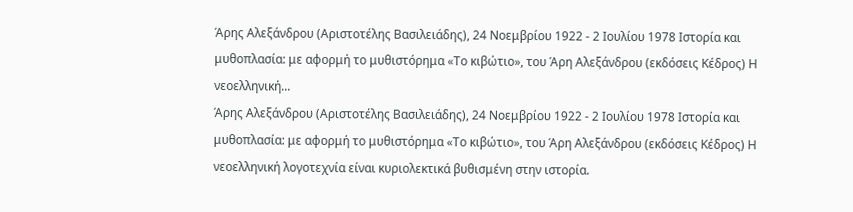Άρης Αλεξάνδρου (Αριστοτέλης Βασιλειάδης), 24 Νοεμβρίου 1922 - 2 Ιουλίου 1978 Ιστορία και μυθοπλασία: με αφορμή το μυθιστόρημα «Το κιβώτιο», του Άρη Αλεξάνδρου (εκδόσεις Κέδρος) Η νεοελληνική...
Άρης Αλεξάνδρου (Αριστοτέλης Βασιλειάδης), 24 Νοεμβρίου 1922 - 2 Ιουλίου 1978 Ιστορία και μυθοπλασία: με αφορμή το μυθιστόρημα «Το κιβώτιο», του Άρη Αλεξάνδρου (εκδόσεις Κέδρος) Η νεοελληνική λογοτεχνία είναι κυριολεκτικά βυθισμένη στην ιστορία.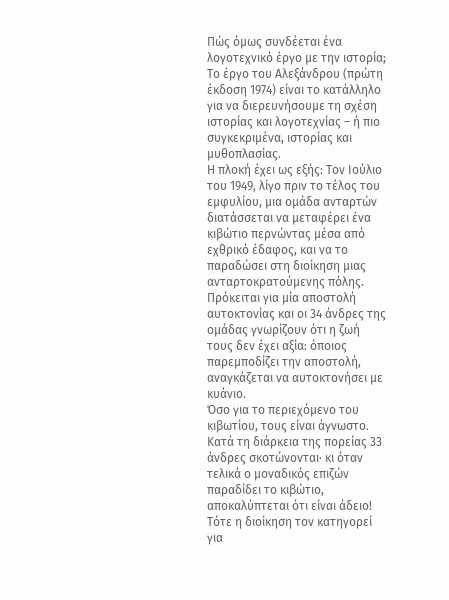Πώς όμως συνδέεται ένα λογοτεχνικό έργο με την ιστορία; Το έργο του Αλεξάνδρου (πρώτη έκδοση 1974) είναι το κατάλληλο για να διερευνήσουμε τη σχέση ιστορίας και λογοτεχνίας – ή πιο συγκεκριμένα, ιστορίας και μυθοπλασίας.
Η πλοκή έχει ως εξής: Tον Ιούλιο του 1949, λίγο πριν το τέλος του εμφυλίου, μια ομάδα ανταρτών διατάσσεται να μεταφέρει ένα κιβώτιο περνώντας μέσα από εχθρικό έδαφος, και να το παραδώσει στη διοίκηση μιας ανταρτοκρατούμενης πόλης.
Πρόκειται για μία αποστολή αυτοκτονίας και οι 34 άνδρες της ομάδας γνωρίζουν ότι η ζωή τους δεν έχει αξία: όποιος παρεμποδίζει την αποστολή, αναγκάζεται να αυτοκτονήσει με κυάνιο.
Όσο για το περιεχόμενο του κιβωτίου, τους είναι άγνωστο.
Κατά τη διάρκεια της πορείας 33 άνδρες σκοτώνονται· κι όταν τελικά ο μοναδικός επιζών παραδίδει το κιβώτιο, αποκαλύπτεται ότι είναι άδειο! Tότε η διοίκηση τον κατηγορεί για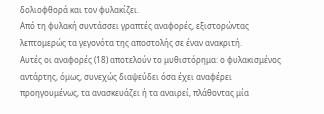δολιοφθορά και τον φυλακίζει.
Από τη φυλακή συντάσσει γραπτές αναφορές, εξιστορώντας λεπτομερώς τα γεγονότα της αποστολής σε έναν ανακριτή.
Αυτές οι αναφορές (18) αποτελούν το μυθιστόρημα: ο φυλακισμένος αντάρτης, όμως, συνεχώς διαψεύδει όσα έχει αναφέρει προηγουμένως, τα ανασκευάζει ή τα αναιρεί, πλάθοντας μία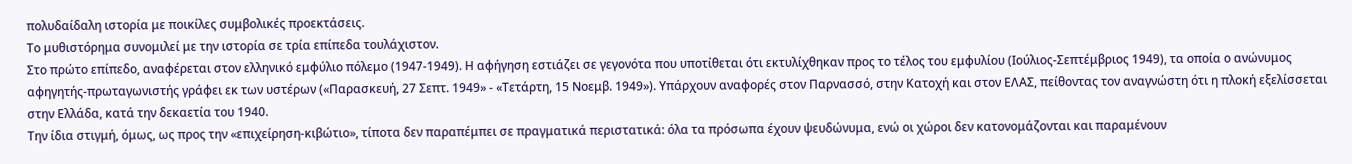πολυδαίδαλη ιστορία με ποικίλες συμβολικές προεκτάσεις.
Το μυθιστόρημα συνομιλεί με την ιστορία σε τρία επίπεδα τουλάχιστον.
Στο πρώτο επίπεδο, αναφέρεται στον ελληνικό εμφύλιο πόλεμο (1947-1949). Η αφήγηση εστιάζει σε γεγονότα που υποτίθεται ότι εκτυλίχθηκαν προς το τέλος του εμφυλίου (Ιούλιος-Σεπτέμβριος 1949), τα οποία ο ανώνυμος αφηγητής-πρωταγωνιστής γράφει εκ των υστέρων («Παρασκευή, 27 Σεπτ. 1949» - «Τετάρτη, 15 Νοεμβ. 1949»). Υπάρχουν αναφορές στον Παρνασσό, στην Κατοχή και στον ΕΛΑΣ, πείθοντας τον αναγνώστη ότι η πλοκή εξελίσσεται στην Ελλάδα, κατά την δεκαετία του 1940.
Την ίδια στιγμή, όμως, ως προς την «επιχείρηση-κιβώτιο», τίποτα δεν παραπέμπει σε πραγματικά περιστατικά: όλα τα πρόσωπα έχουν ψευδώνυμα, ενώ οι χώροι δεν κατονομάζονται και παραμένουν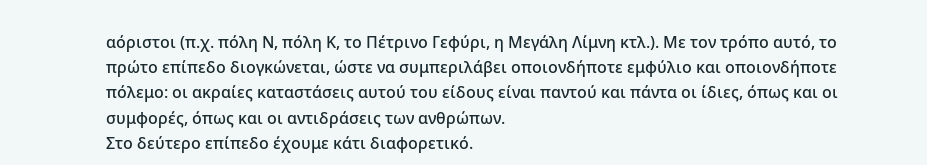αόριστοι (π.χ. πόλη Ν, πόλη Κ, το Πέτρινο Γεφύρι, η Μεγάλη Λίμνη κτλ.). Με τον τρόπο αυτό, το πρώτο επίπεδο διογκώνεται, ώστε να συμπεριλάβει οποιονδήποτε εμφύλιο και οποιονδήποτε πόλεμο: οι ακραίες καταστάσεις αυτού του είδους είναι παντού και πάντα οι ίδιες, όπως και οι συμφορές, όπως και οι αντιδράσεις των ανθρώπων.
Στο δεύτερο επίπεδο έχουμε κάτι διαφορετικό.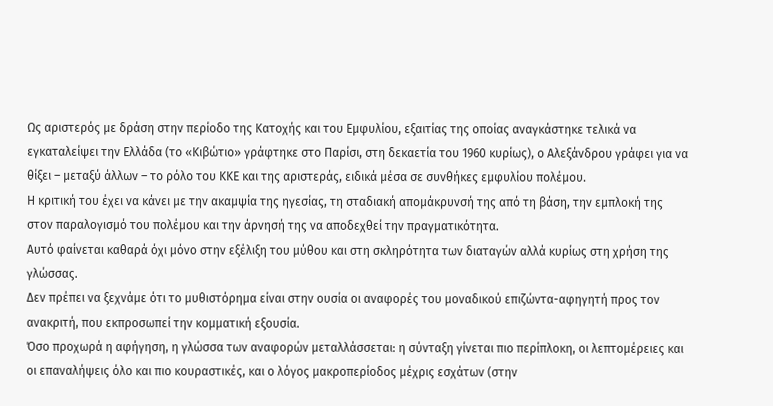Ως αριστερός με δράση στην περίοδο της Κατοχής και του Εμφυλίου, εξαιτίας της οποίας αναγκάστηκε τελικά να εγκαταλείψει την Ελλάδα (το «Κιβώτιο» γράφτηκε στο Παρίσι, στη δεκαετία του 1960 κυρίως), ο Αλεξάνδρου γράφει για να θίξει – μεταξύ άλλων – το ρόλο του ΚΚΕ και της αριστεράς, ειδικά μέσα σε συνθήκες εμφυλίου πολέμου.
Η κριτική του έχει να κάνει με την ακαμψία της ηγεσίας, τη σταδιακή απομάκρυνσή της από τη βάση, την εμπλοκή της στον παραλογισμό του πολέμου και την άρνησή της να αποδεχθεί την πραγματικότητα.
Αυτό φαίνεται καθαρά όχι μόνο στην εξέλιξη του μύθου και στη σκληρότητα των διαταγών αλλά κυρίως στη χρήση της γλώσσας.
Δεν πρέπει να ξεχνάμε ότι το μυθιστόρημα είναι στην ουσία οι αναφορές του μοναδικού επιζώντα-αφηγητή προς τον ανακριτή, που εκπροσωπεί την κομματική εξουσία.
Όσο προχωρά η αφήγηση, η γλώσσα των αναφορών μεταλλάσσεται: η σύνταξη γίνεται πιο περίπλοκη, οι λεπτομέρειες και οι επαναλήψεις όλο και πιο κουραστικές, και ο λόγος μακροπερίοδος μέχρις εσχάτων (στην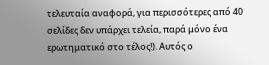τελευταία αναφορά, για περισσότερες από 40 σελίδες δεν υπάρχει τελεία, παρά μόνο ένα ερωτηματικό στο τέλος!). Αυτός ο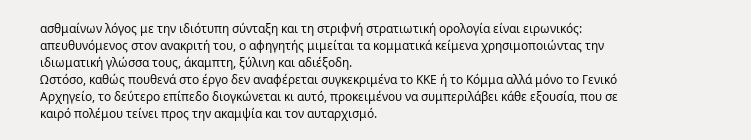ασθμαίνων λόγος με την ιδιότυπη σύνταξη και τη στριφνή στρατιωτική ορολογία είναι ειρωνικός: απευθυνόμενος στον ανακριτή του, ο αφηγητής μιμείται τα κομματικά κείμενα χρησιμοποιώντας την ιδιωματική γλώσσα τους, άκαμπτη, ξύλινη και αδιέξοδη.
Ωστόσο, καθώς πουθενά στο έργο δεν αναφέρεται συγκεκριμένα το ΚΚΕ ή το Κόμμα αλλά μόνο το Γενικό Αρχηγείο, το δεύτερο επίπεδο διογκώνεται κι αυτό, προκειμένου να συμπεριλάβει κάθε εξουσία, που σε καιρό πολέμου τείνει προς την ακαμψία και τον αυταρχισμό.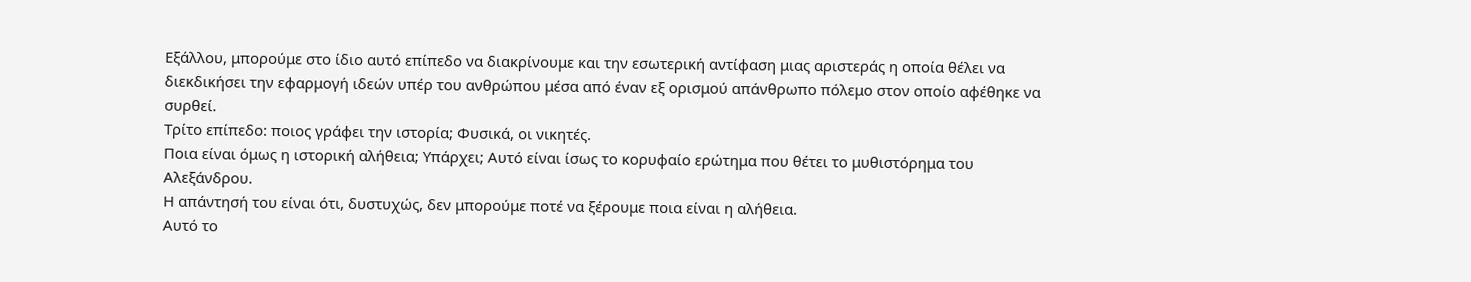Εξάλλου, μπορούμε στο ίδιο αυτό επίπεδο να διακρίνουμε και την εσωτερική αντίφαση μιας αριστεράς η οποία θέλει να διεκδικήσει την εφαρμογή ιδεών υπέρ του ανθρώπου μέσα από έναν εξ ορισμού απάνθρωπο πόλεμο στον οποίο αφέθηκε να συρθεί.
Τρίτο επίπεδο: ποιος γράφει την ιστορία; Φυσικά, οι νικητές.
Ποια είναι όμως η ιστορική αλήθεια; Υπάρχει; Αυτό είναι ίσως το κορυφαίο ερώτημα που θέτει το μυθιστόρημα του Αλεξάνδρου.
Η απάντησή του είναι ότι, δυστυχώς, δεν μπορούμε ποτέ να ξέρουμε ποια είναι η αλήθεια.
Αυτό το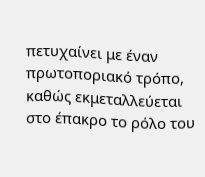πετυχαίνει με έναν πρωτοποριακό τρόπο, καθώς εκμεταλλεύεται στο έπακρο το ρόλο του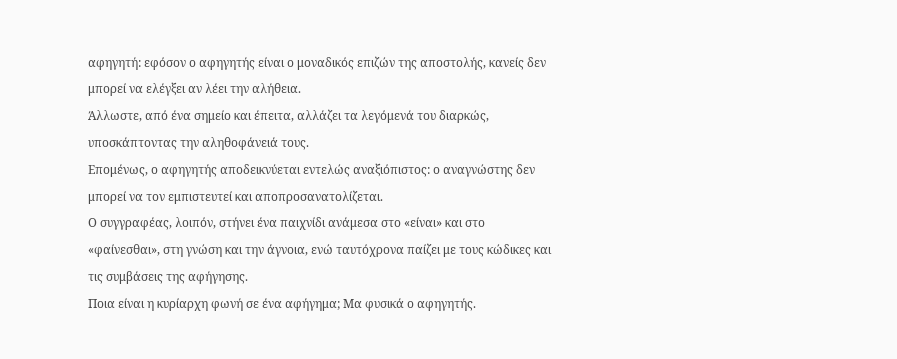αφηγητή: εφόσον ο αφηγητής είναι ο μοναδικός επιζών της αποστολής, κανείς δεν μπορεί να ελέγξει αν λέει την αλήθεια.
Άλλωστε, από ένα σημείο και έπειτα, αλλάζει τα λεγόμενά του διαρκώς, υποσκάπτοντας την αληθοφάνειά τους.
Επομένως, ο αφηγητής αποδεικνύεται εντελώς αναξιόπιστος: ο αναγνώστης δεν μπορεί να τον εμπιστευτεί και αποπροσανατολίζεται.
Ο συγγραφέας, λοιπόν, στήνει ένα παιχνίδι ανάμεσα στο «είναι» και στο «φαίνεσθαι», στη γνώση και την άγνοια, ενώ ταυτόχρονα παίζει με τους κώδικες και τις συμβάσεις της αφήγησης.
Ποια είναι η κυρίαρχη φωνή σε ένα αφήγημα; Μα φυσικά ο αφηγητής.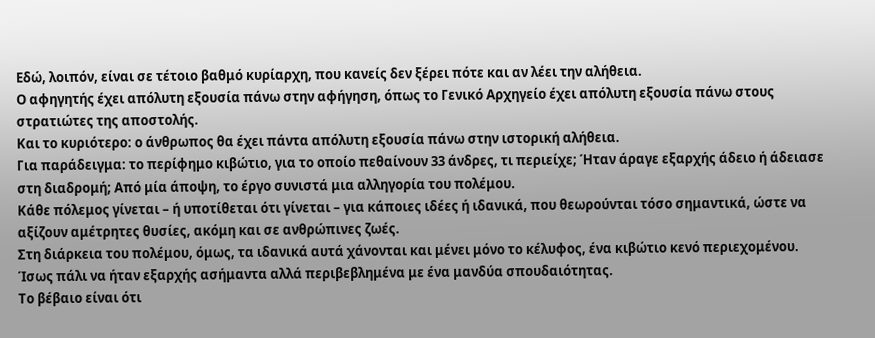Εδώ, λοιπόν, είναι σε τέτοιο βαθμό κυρίαρχη, που κανείς δεν ξέρει πότε και αν λέει την αλήθεια.
Ο αφηγητής έχει απόλυτη εξουσία πάνω στην αφήγηση, όπως το Γενικό Αρχηγείο έχει απόλυτη εξουσία πάνω στους στρατιώτες της αποστολής.
Και το κυριότερο: ο άνθρωπος θα έχει πάντα απόλυτη εξουσία πάνω στην ιστορική αλήθεια.
Για παράδειγμα: το περίφημο κιβώτιο, για το οποίο πεθαίνουν 33 άνδρες, τι περιείχε; Ήταν άραγε εξαρχής άδειο ή άδειασε στη διαδρομή; Από μία άποψη, το έργο συνιστά μια αλληγορία του πολέμου.
Κάθε πόλεμος γίνεται – ή υποτίθεται ότι γίνεται – για κάποιες ιδέες ή ιδανικά, που θεωρούνται τόσο σημαντικά, ώστε να αξίζουν αμέτρητες θυσίες, ακόμη και σε ανθρώπινες ζωές.
Στη διάρκεια του πολέμου, όμως, τα ιδανικά αυτά χάνονται και μένει μόνο το κέλυφος, ένα κιβώτιο κενό περιεχομένου.
Ίσως πάλι να ήταν εξαρχής ασήμαντα αλλά περιβεβλημένα με ένα μανδύα σπουδαιότητας.
Tο βέβαιο είναι ότι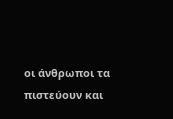οι άνθρωποι τα πιστεύουν και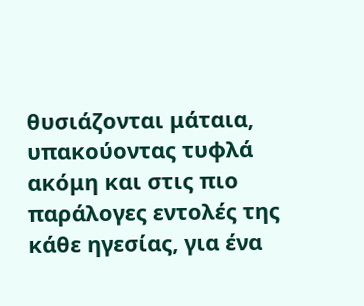θυσιάζονται μάταια, υπακούοντας τυφλά ακόμη και στις πιο παράλογες εντολές της κάθε ηγεσίας, για ένα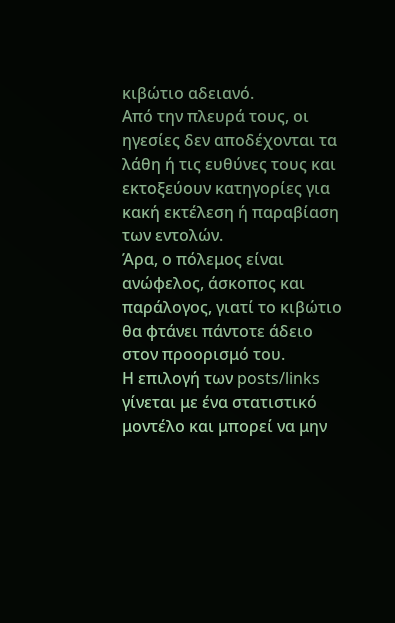κιβώτιο αδειανό.
Από την πλευρά τους, οι ηγεσίες δεν αποδέχονται τα λάθη ή τις ευθύνες τους και εκτοξεύουν κατηγορίες για κακή εκτέλεση ή παραβίαση των εντολών.
Άρα, ο πόλεμος είναι ανώφελος, άσκοπος και παράλογος, γιατί το κιβώτιο θα φτάνει πάντοτε άδειο στον προορισμό του.
Η επιλογή των posts/links γίνεται με ένα στατιστικό μοντέλο και μπορεί να μην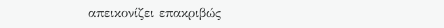απεικονίζει επακριβώς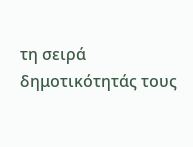τη σειρά δημοτικότητάς τους